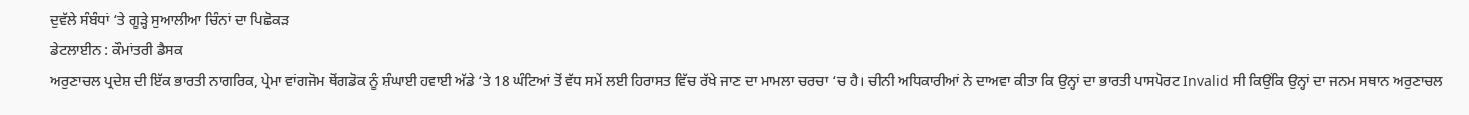ਦੁਵੱਲੇ ਸੰਬੰਧਾਂ ‘ਤੇ ਗੂੜ੍ਹੇ ਸੁਆਲੀਆ ਚਿੰਨਾਂ ਦਾ ਪਿਛੋਕੜ
ਡੇਟਲਾਈਨ : ਕੌਮਾਂਤਰੀ ਡੈਸਕ
ਅਰੁਣਾਚਲ ਪ੍ਰਦੇਸ਼ ਦੀ ਇੱਕ ਭਾਰਤੀ ਨਾਗਰਿਕ, ਪ੍ਰੇਮਾ ਵਾਂਗਜੋਮ ਥੋਂਗਡੋਕ ਨੂੰ ਸ਼ੰਘਾਈ ਹਵਾਈ ਅੱਡੇ ‘ਤੇ 18 ਘੰਟਿਆਂ ਤੋਂ ਵੱਧ ਸਮੇਂ ਲਈ ਹਿਰਾਸਤ ਵਿੱਚ ਰੱਖੇ ਜਾਣ ਦਾ ਮਾਮਲਾ ਚਰਚਾ ‘ਚ ਹੈ। ਚੀਨੀ ਅਧਿਕਾਰੀਆਂ ਨੇ ਦਾਅਵਾ ਕੀਤਾ ਕਿ ਉਨ੍ਹਾਂ ਦਾ ਭਾਰਤੀ ਪਾਸਪੋਰਟ Invalid ਸੀ ਕਿਉਂਕਿ ਉਨ੍ਹਾਂ ਦਾ ਜਨਮ ਸਥਾਨ ਅਰੁਣਾਚਲ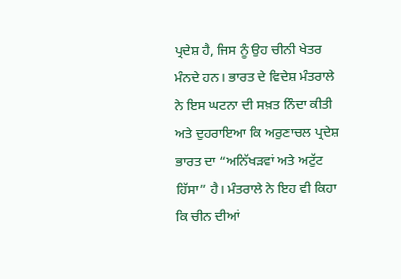ਪ੍ਰਦੇਸ਼ ਹੈ, ਜਿਸ ਨੂੰ ਉਹ ਚੀਨੀ ਖੇਤਰ ਮੰਨਦੇ ਹਨ। ਭਾਰਤ ਦੇ ਵਿਦੇਸ਼ ਮੰਤਰਾਲੇ ਨੇ ਇਸ ਘਟਨਾ ਦੀ ਸਖ਼ਤ ਨਿੰਦਾ ਕੀਤੀ ਅਤੇ ਦੁਹਰਾਇਆ ਕਿ ਅਰੁਣਾਚਲ ਪ੍ਰਦੇਸ਼ ਭਾਰਤ ਦਾ “ਅਨਿੱਖੜਵਾਂ ਅਤੇ ਅਟੁੱਟ ਹਿੱਸਾ” ਹੈ। ਮੰਤਰਾਲੇ ਨੇ ਇਹ ਵੀ ਕਿਹਾ ਕਿ ਚੀਨ ਦੀਆਂ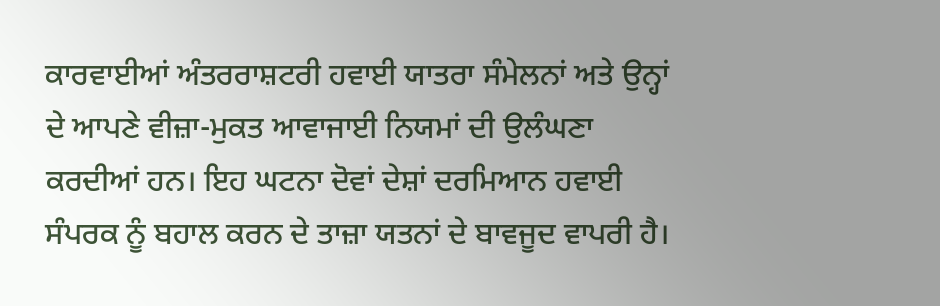ਕਾਰਵਾਈਆਂ ਅੰਤਰਰਾਸ਼ਟਰੀ ਹਵਾਈ ਯਾਤਰਾ ਸੰਮੇਲਨਾਂ ਅਤੇ ਉਨ੍ਹਾਂ ਦੇ ਆਪਣੇ ਵੀਜ਼ਾ-ਮੁਕਤ ਆਵਾਜਾਈ ਨਿਯਮਾਂ ਦੀ ਉਲੰਘਣਾ ਕਰਦੀਆਂ ਹਨ। ਇਹ ਘਟਨਾ ਦੋਵਾਂ ਦੇਸ਼ਾਂ ਦਰਮਿਆਨ ਹਵਾਈ ਸੰਪਰਕ ਨੂੰ ਬਹਾਲ ਕਰਨ ਦੇ ਤਾਜ਼ਾ ਯਤਨਾਂ ਦੇ ਬਾਵਜੂਦ ਵਾਪਰੀ ਹੈ।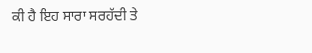ਕੀ ਹੈ ਇਹ ਸਾਰਾ ਸਰਹੱਦੀ ਤੇ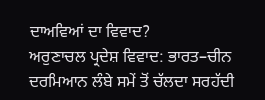ਦਾਅਵਿਆਂ ਦਾ ਵਿਵਾਦ?
ਅਰੁਣਾਚਲ ਪ੍ਰਦੇਸ਼ ਵਿਵਾਦ: ਭਾਰਤ–ਚੀਨ ਦਰਮਿਆਨ ਲੰਬੇ ਸਮੇਂ ਤੋਂ ਚੱਲਦਾ ਸਰਹੱਦੀ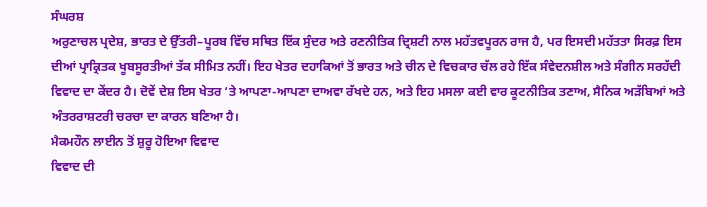ਸੰਘਰਸ਼
ਅਰੁਣਾਚਲ ਪ੍ਰਦੇਸ਼, ਭਾਰਤ ਦੇ ਉੱਤਰੀ–ਪੂਰਬ ਵਿੱਚ ਸਥਿਤ ਇੱਕ ਸੁੰਦਰ ਅਤੇ ਰਣਨੀਤਿਕ ਦ੍ਰਿਸ਼ਟੀ ਨਾਲ ਮਹੱਤਵਪੂਰਨ ਰਾਜ ਹੈ, ਪਰ ਇਸਦੀ ਮਹੱਤਤਾ ਸਿਰਫ਼ ਇਸ ਦੀਆਂ ਪ੍ਰਾਕ੍ਰਿਤਕ ਖੂਬਸੂਰਤੀਆਂ ਤੱਕ ਸੀਮਿਤ ਨਹੀਂ। ਇਹ ਖੇਤਰ ਦਹਾਕਿਆਂ ਤੋਂ ਭਾਰਤ ਅਤੇ ਚੀਨ ਦੇ ਵਿਚਕਾਰ ਚੱਲ ਰਹੇ ਇੱਕ ਸੰਵੇਦਨਸ਼ੀਲ ਅਤੇ ਸੰਗੀਨ ਸਰਹੱਦੀ ਵਿਵਾਦ ਦਾ ਕੇਂਦਰ ਹੈ। ਦੋਵੇਂ ਦੇਸ਼ ਇਸ ਖੇਤਰ ‘ਤੇ ਆਪਣਾ-ਆਪਣਾ ਦਾਅਵਾ ਰੱਖਦੇ ਹਨ, ਅਤੇ ਇਹ ਮਸਲਾ ਕਈ ਵਾਰ ਕੂਟਨੀਤਿਕ ਤਣਾਅ, ਸੈਨਿਕ ਅੜੱਬਿਆਂ ਅਤੇ ਅੰਤਰਰਾਸ਼ਟਰੀ ਚਰਚਾ ਦਾ ਕਾਰਨ ਬਣਿਆ ਹੈ।
ਮੈਕਮਹੌਨ ਲਾਈਨ ਤੋਂ ਸ਼ੁਰੂ ਹੋਇਆ ਵਿਵਾਦ
ਵਿਵਾਦ ਦੀ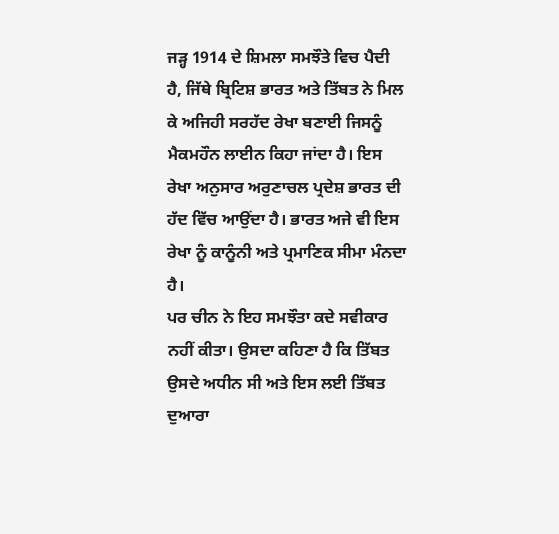ਜੜ੍ਹ 1914 ਦੇ ਸ਼ਿਮਲਾ ਸਮਝੌਤੇ ਵਿਚ ਪੈਦੀ ਹੈ, ਜਿੱਥੇ ਬ੍ਰਿਟਿਸ਼ ਭਾਰਤ ਅਤੇ ਤਿੱਬਤ ਨੇ ਮਿਲ ਕੇ ਅਜਿਹੀ ਸਰਹੱਦ ਰੇਖਾ ਬਣਾਈ ਜਿਸਨੂੰ ਮੈਕਮਹੌਨ ਲਾਈਨ ਕਿਹਾ ਜਾਂਦਾ ਹੈ। ਇਸ ਰੇਖਾ ਅਨੁਸਾਰ ਅਰੁਣਾਚਲ ਪ੍ਰਦੇਸ਼ ਭਾਰਤ ਦੀ ਹੱਦ ਵਿੱਚ ਆਉਂਦਾ ਹੈ। ਭਾਰਤ ਅਜੇ ਵੀ ਇਸ ਰੇਖਾ ਨੂੰ ਕਾਨੂੰਨੀ ਅਤੇ ਪ੍ਰਮਾਣਿਕ ਸੀਮਾ ਮੰਨਦਾ ਹੈ।
ਪਰ ਚੀਨ ਨੇ ਇਹ ਸਮਝੌਤਾ ਕਦੇ ਸਵੀਕਾਰ ਨਹੀਂ ਕੀਤਾ। ਉਸਦਾ ਕਹਿਣਾ ਹੈ ਕਿ ਤਿੱਬਤ ਉਸਦੇ ਅਧੀਨ ਸੀ ਅਤੇ ਇਸ ਲਈ ਤਿੱਬਤ ਦੁਆਰਾ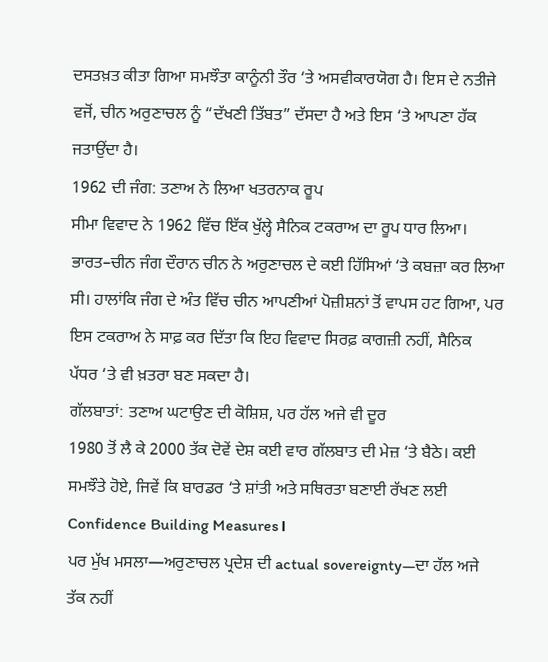ਦਸਤਖ਼ਤ ਕੀਤਾ ਗਿਆ ਸਮਝੌਤਾ ਕਾਨੂੰਨੀ ਤੌਰ ‘ਤੇ ਅਸਵੀਕਾਰਯੋਗ ਹੈ। ਇਸ ਦੇ ਨਤੀਜੇ ਵਜੋਂ, ਚੀਨ ਅਰੁਣਾਚਲ ਨੂੰ “ਦੱਖਣੀ ਤਿੱਬਤ” ਦੱਸਦਾ ਹੈ ਅਤੇ ਇਸ ‘ਤੇ ਆਪਣਾ ਹੱਕ ਜਤਾਉਂਦਾ ਹੈ।
1962 ਦੀ ਜੰਗ: ਤਣਾਅ ਨੇ ਲਿਆ ਖਤਰਨਾਕ ਰੂਪ
ਸੀਮਾ ਵਿਵਾਦ ਨੇ 1962 ਵਿੱਚ ਇੱਕ ਖੁੱਲ੍ਹੇ ਸੈਨਿਕ ਟਕਰਾਅ ਦਾ ਰੂਪ ਧਾਰ ਲਿਆ। ਭਾਰਤ–ਚੀਨ ਜੰਗ ਦੌਰਾਨ ਚੀਨ ਨੇ ਅਰੁਣਾਚਲ ਦੇ ਕਈ ਹਿੱਸਿਆਂ ‘ਤੇ ਕਬਜ਼ਾ ਕਰ ਲਿਆ ਸੀ। ਹਾਲਾਂਕਿ ਜੰਗ ਦੇ ਅੰਤ ਵਿੱਚ ਚੀਨ ਆਪਣੀਆਂ ਪੋਜ਼ੀਸ਼ਨਾਂ ਤੋਂ ਵਾਪਸ ਹਟ ਗਿਆ, ਪਰ ਇਸ ਟਕਰਾਅ ਨੇ ਸਾਫ਼ ਕਰ ਦਿੱਤਾ ਕਿ ਇਹ ਵਿਵਾਦ ਸਿਰਫ਼ ਕਾਗਜ਼ੀ ਨਹੀਂ, ਸੈਨਿਕ ਪੱਧਰ ‘ਤੇ ਵੀ ਖ਼ਤਰਾ ਬਣ ਸਕਦਾ ਹੈ।
ਗੱਲਬਾਤਾਂ: ਤਣਾਅ ਘਟਾਉਣ ਦੀ ਕੋਸ਼ਿਸ਼, ਪਰ ਹੱਲ ਅਜੇ ਵੀ ਦੂਰ
1980 ਤੋਂ ਲੈ ਕੇ 2000 ਤੱਕ ਦੋਵੇਂ ਦੇਸ਼ ਕਈ ਵਾਰ ਗੱਲਬਾਤ ਦੀ ਮੇਜ਼ ‘ਤੇ ਬੈਠੇ। ਕਈ ਸਮਝੌਤੇ ਹੋਏ, ਜਿਵੇਂ ਕਿ ਬਾਰਡਰ ‘ਤੇ ਸ਼ਾਂਤੀ ਅਤੇ ਸਥਿਰਤਾ ਬਣਾਈ ਰੱਖਣ ਲਈ Confidence Building Measures।
ਪਰ ਮੁੱਖ ਮਸਲਾ—ਅਰੁਣਾਚਲ ਪ੍ਰਦੇਸ਼ ਦੀ actual sovereignty—ਦਾ ਹੱਲ ਅਜੇ ਤੱਕ ਨਹੀਂ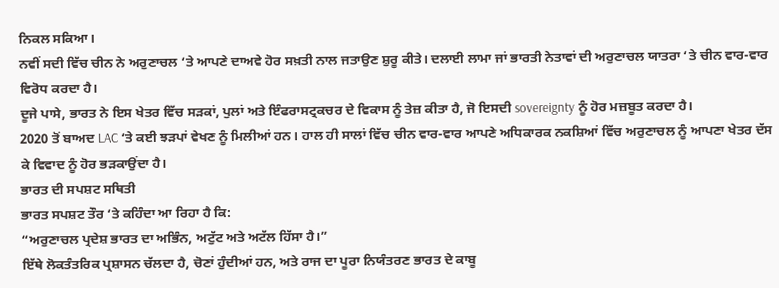ਨਿਕਲ ਸਕਿਆ।
ਨਵੀਂ ਸਦੀ ਵਿੱਚ ਚੀਨ ਨੇ ਅਰੁਣਾਚਲ ‘ਤੇ ਆਪਣੇ ਦਾਅਵੇ ਹੋਰ ਸਖ਼ਤੀ ਨਾਲ ਜਤਾਉਣ ਸ਼ੁਰੂ ਕੀਤੇ। ਦਲਾਈ ਲਾਮਾ ਜਾਂ ਭਾਰਤੀ ਨੇਤਾਵਾਂ ਦੀ ਅਰੁਣਾਚਲ ਯਾਤਰਾ ‘ਤੇ ਚੀਨ ਵਾਰ-ਵਾਰ ਵਿਰੋਧ ਕਰਦਾ ਹੈ।
ਦੂਜੇ ਪਾਸੇ, ਭਾਰਤ ਨੇ ਇਸ ਖੇਤਰ ਵਿੱਚ ਸੜਕਾਂ, ਪੁਲਾਂ ਅਤੇ ਇੰਫਰਾਸਟ੍ਰਕਚਰ ਦੇ ਵਿਕਾਸ ਨੂੰ ਤੇਜ਼ ਕੀਤਾ ਹੈ, ਜੋ ਇਸਦੀ sovereignty ਨੂੰ ਹੋਰ ਮਜ਼ਬੂਤ ਕਰਦਾ ਹੈ।
2020 ਤੋਂ ਬਾਅਦ LAC ‘ਤੇ ਕਈ ਝੜਪਾਂ ਵੇਖਣ ਨੂੰ ਮਿਲੀਆਂ ਹਨ। ਹਾਲ ਹੀ ਸਾਲਾਂ ਵਿੱਚ ਚੀਨ ਵਾਰ-ਵਾਰ ਆਪਣੇ ਅਧਿਕਾਰਕ ਨਕਸ਼ਿਆਂ ਵਿੱਚ ਅਰੁਣਾਚਲ ਨੂੰ ਆਪਣਾ ਖੇਤਰ ਦੱਸ ਕੇ ਵਿਵਾਦ ਨੂੰ ਹੋਰ ਭੜਕਾਉਂਦਾ ਹੈ।
ਭਾਰਤ ਦੀ ਸਪਸ਼ਟ ਸਥਿਤੀ
ਭਾਰਤ ਸਪਸ਼ਟ ਤੌਰ ‘ਤੇ ਕਹਿੰਦਾ ਆ ਰਿਹਾ ਹੈ ਕਿ:
“ਅਰੁਣਾਚਲ ਪ੍ਰਦੇਸ਼ ਭਾਰਤ ਦਾ ਅਭਿੰਨ, ਅਟੁੱਟ ਅਤੇ ਅਟੱਲ ਹਿੱਸਾ ਹੈ।”
ਇੱਥੇ ਲੋਕਤੰਤਰਿਕ ਪ੍ਰਸ਼ਾਸਨ ਚੱਲਦਾ ਹੈ, ਚੋਣਾਂ ਹੁੰਦੀਆਂ ਹਨ, ਅਤੇ ਰਾਜ ਦਾ ਪੂਰਾ ਨਿਯੰਤਰਣ ਭਾਰਤ ਦੇ ਕਾਬੂ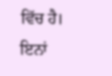ਵਿੱਚ ਹੈ। ਇਨਾਂ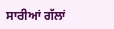ਸਾਰੀਆਂ ਗੱਲਾਂ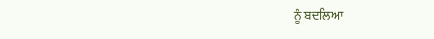ਨੂੰ ਬਦਲਿਆ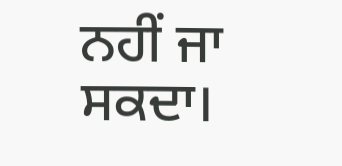ਨਹੀਂ ਜਾ ਸਕਦਾ।